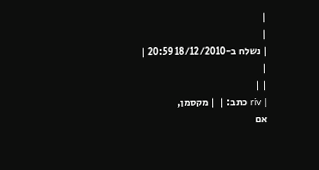|
|
| נשלח ב-18/12/2010 20:59 |
|
| |
| riv כתב: |  | מקסמן,
אם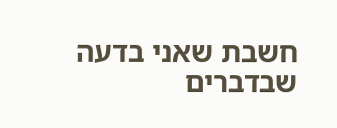חשבת שאני בדעה שבדברים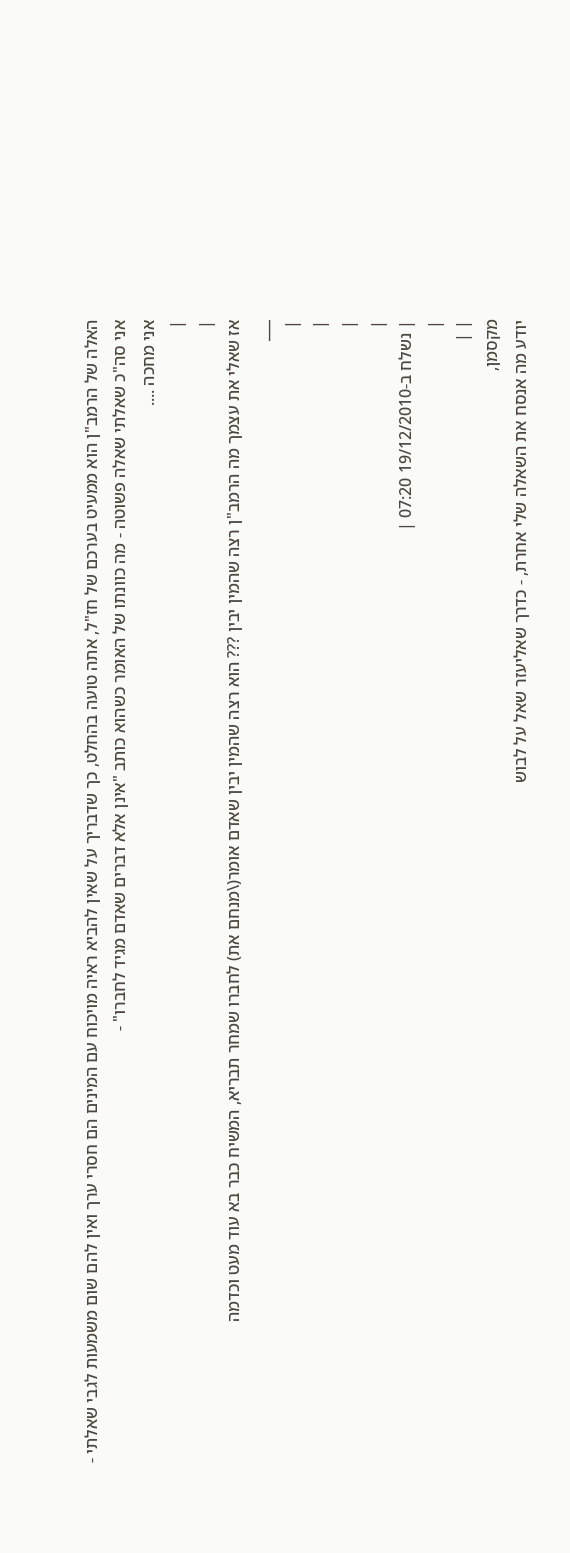האלה של הרמב"ן הוא ממעיט בערכם של חז"ל, אתה טועה בהחלט, כך שדבריך על שאין להביא ראיה מויכוח עם המינים הם חסרי ערך ואין להם שום משמעות לגבי שאלתי -
אני סה"כ שאלתי שאלה פשוטה - מה כוונתו של האומר כשהוא כותב "אינן אלא דברים שאדם מגיד לחברו" -
אני מחכה ....
|
|
אז שאלי את עצמך מה הרמב"ן רצה שהמין יבין ??? הוא רצה שהמין יבין שאדם אומר(\מנחם את) לחברו שמחר תבריא, המשיח כבר בא עוד מעט וכדמה
___
|
|
|
|
| נשלח ב-19/12/2010 07:20 |
|
| |
מקסמן,
יודע מה אנסח את השאלה שלי אחרת, - כדרך שאליעזר שאל על לבוש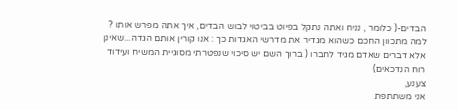הבדים-( כלומר , נניח ואתה נתקל בפיוט בביטוי לבוש הבדים, איך אתה מפרש אותו ? למה מתכוון החכם כשהוא מגדיר את מדרשי האגדות כך : אנו קורין אותם הגדה...שאינן אלא דברים שאדם מגיד לחברו ( ברוך השם יש סיכוי שנפטרתי מסוגיית המשיח ועידוד רוח הנדכאים)
צענע,
אני משתתפת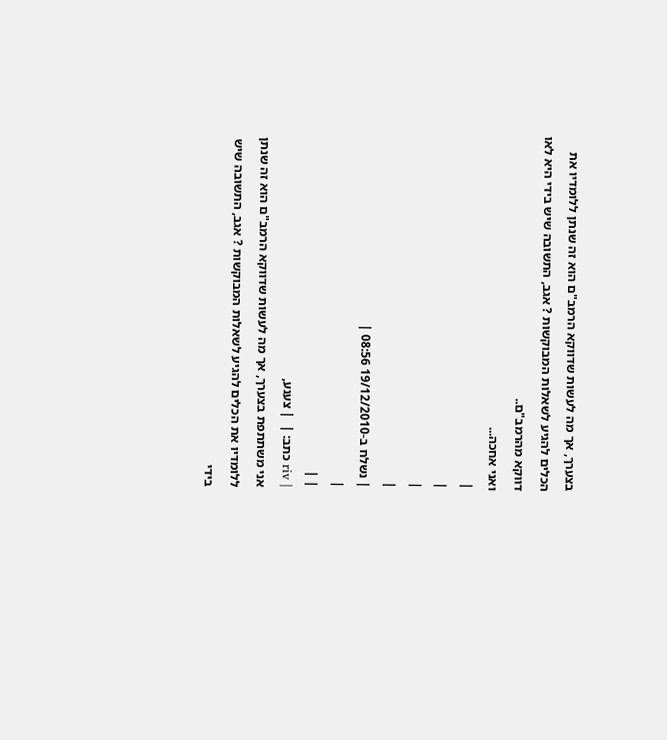בצערך, אך מה לעשות שדווקא הרמב"ם הוא זה שנתן ללומדיו את הכלים להגיע לשאלות המבוקשות ? אגב, התשובה שיש בידי היא לאו דווקא מהרמב"ם..
ואני אחכה...
|
|
|
|
| נשלח ב-19/12/2010 08:56 |
|
| |
| riv כתב: |  | צענע,
אני משתתפת בצערך, אך מה לעשות שדווקא הרמב"ם הוא זה שנתן ללומדיו את הכלים להגיע לשאלות המבוקשות ? אגב, התשובה שיש בידי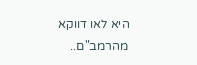היא לאו דווקא מהרמב"ם..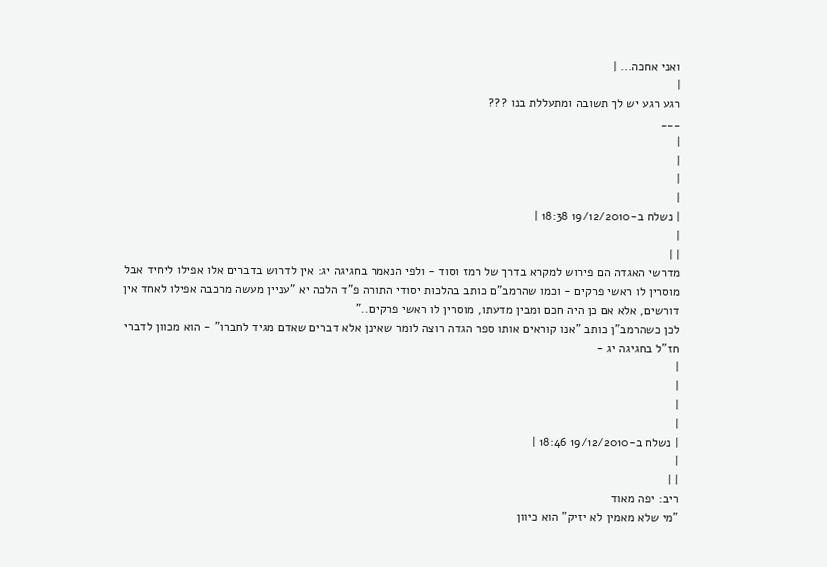ואני אחכה... |
|
רגע רגע יש לך תשובה ומתעללת בנו ???
___
|
|
|
|
| נשלח ב-19/12/2010 18:38 |
|
| |
מדרשי האגדה הם פירוש למקרא בדרך של רמז וסוד - ולפי הנאמר בחגיגה יג: אין לדרוש בדברים אלו אפילו ליחיד אבל מוסרין לו ראשי פרקים - וכמו שהרמב"ם כותב בהלכות יסודי התורה פ"ד הלכה יא "עניין מעשה מרכבה אפילו לאחד אין דורשים, אלא אם כן היה חכם ומבין מדעתו, מוסרין לו ראשי פרקים.."
לכן כשהרמב"ן כותב "אנו קוראים אותו ספר הגדה רוצה לומר שאינן אלא דברים שאדם מגיד לחברו" - הוא מכוון לדברי חז"ל בחגיגה יג -
|
|
|
|
| נשלח ב-19/12/2010 18:46 |
|
| |
ריב: יפה מאוד
"מי שלא מאמין לא יזיק" הוא כיוון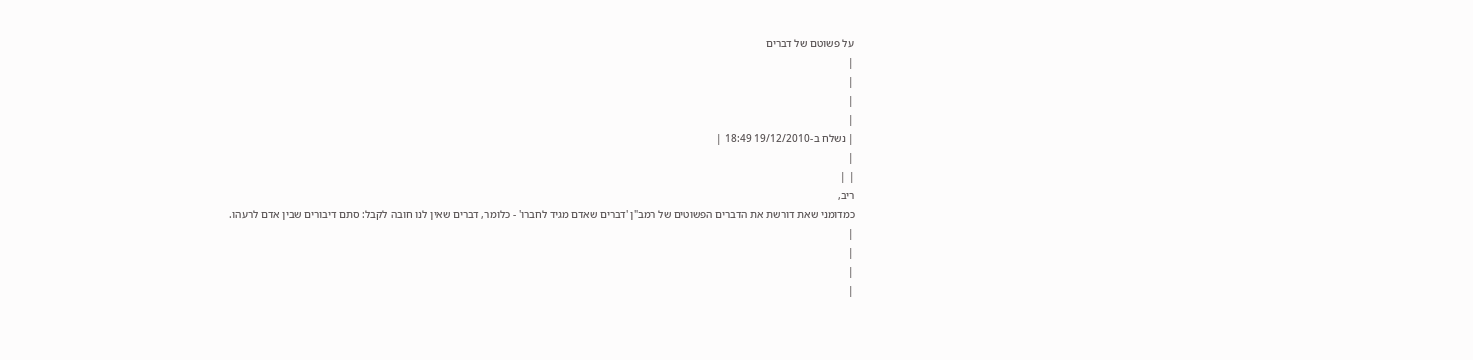על פשוטם של דברים
|
|
|
|
| נשלח ב-19/12/2010 18:49 |
|
| |
ריב,
כמדומני שאת דורשת את הדברים הפשוטים של רמב"ן 'דברים שאדם מגיד לחברו' - כלומר, דברים שאין לנו חובה לקבל: סתם דיבורים שבין אדם לרעהו.
|
|
|
|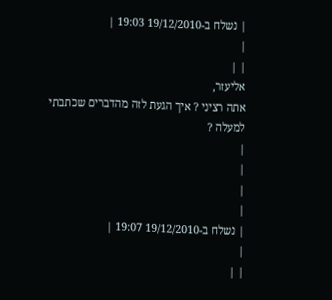| נשלח ב-19/12/2010 19:03 |
|
| |
אליעזר,
אתה רציני ? איך הגעת לזה מהדברים שכתבתי למעלה ?
|
|
|
|
| נשלח ב-19/12/2010 19:07 |
|
| |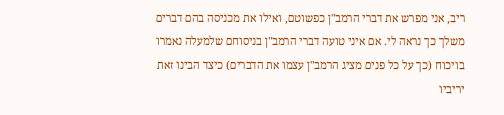ריב, אני מפרש את דברי הרמב"ן כפשוטם, ואילו את מכניסה בהם דברים משלך כך נראה לי. אם איני טועה דברי הרמב"ן בניסוחם שלמעלה נאמרו בויכוח (כך על כל פנים מציג הרמב"ן עצמו את הדברים) כיצד הבינו זאת יריביו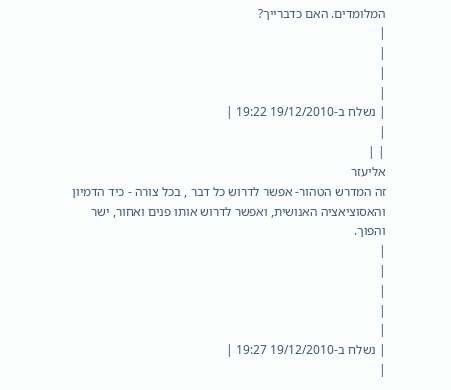המלומדים. האם כדברייך?
|
|
|
|
| נשלח ב-19/12/2010 19:22 |
|
| |
אליעזר
זה המדרש הטהור- אפשר לדרוש כל דבר , בכל צורה - כיד הדמיון והאסוציאציה האנושית, ואפשר לדרוש אותו פנים ואחור, ישר והפוך.
|
|
|
|
|
| נשלח ב-19/12/2010 19:27 |
|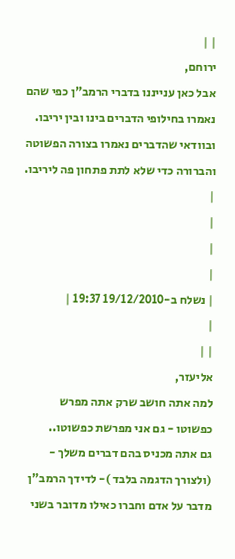| |
ירוחם,
אבל כאן ענייננו בדברי הרמב"ן כפי שהם נאמרו בחילופי הדברים בינו ובין יריבו. ובוודאי שהדברים נאמרו בצורה הפשוטה והברורה כדי שלא לתת פתחון פה ליריבו.
|
|
|
|
| נשלח ב-19/12/2010 19:37 |
|
| |
אליעזר,
למה אתה חושב שרק אתה מפרש כפשוטו - גם אני מפרשת כפשוטו..
גם אתה מכניס בהם דברים משלך - (ולצורך הדגמה בלבד )- לדידך הרמב"ן מדבר על אדם וחברו כאילו מדובר בשני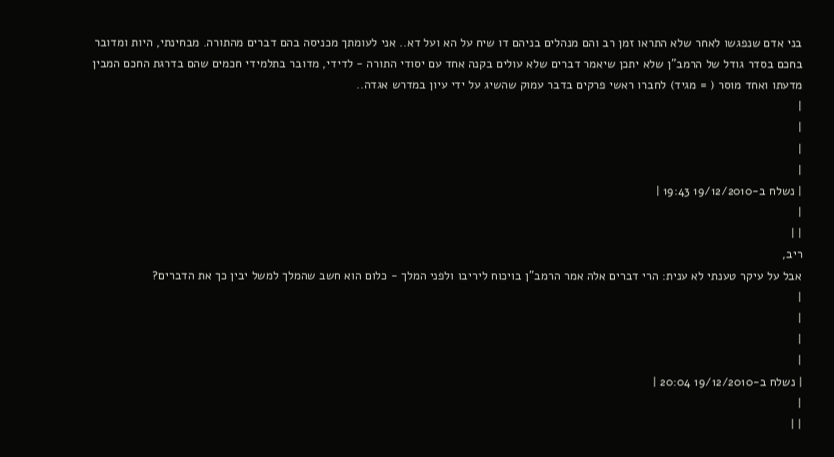בני אדם שנפגשו לאחר שלא התראו זמן רב והם מנהלים בניהם דו שיח על הא ועל דא.. אני לעומתך מכניסה בהם דברים מהתורה. מבחינתי, היות ומדובר בחכם בסדר גודל של הרמב"ן שלא יתכן שיאמר דברים שלא עולים בקנה אחד עם יסודי התורה - לדידי, מדובר בתלמידי חכמים שהם בדרגת החכם המבין מדעתו ואחד מוסר ( = מגיד) לחברו ראשי פרקים בדבר עמוק שהשיג על ידי עיון במדרש אגדה..
|
|
|
|
| נשלח ב-19/12/2010 19:43 |
|
| |
ריב,
אבל על עיקר טענתי לא ענית: הרי דברים אלה אמר הרמב"ן בויכוח ליריבו ולפני המלך - כלום הוא חשב שהמלך למשל יבין כך את הדברים?
|
|
|
|
| נשלח ב-19/12/2010 20:04 |
|
| |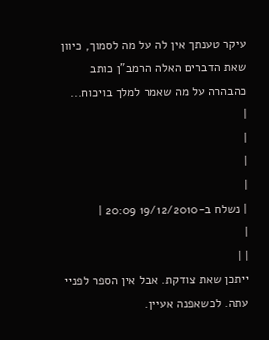עיקר טענתך אין לה על מה לסמוך, כיוון שאת הדברים האלה הרמב"ן כותב כהבהרה על מה שאמר למלך בויכוח...
|
|
|
|
| נשלח ב-19/12/2010 20:09 |
|
| |
ייתכן שאת צודקת. אבל אין הספר לפניי עתה. לכשאפנה אעיין.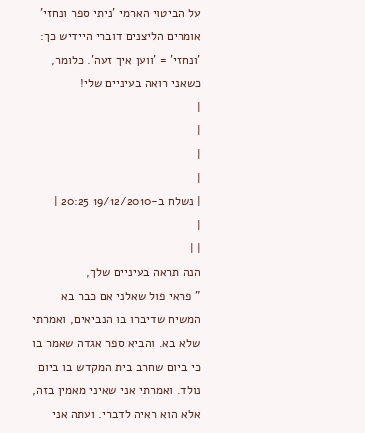על הביטוי הארמי 'ניתי ספר ונחזי' אומרים הליצנים דוברי היידיש כך: 'ונחזי' = 'ווען איך זעה'. כלומר, כשאני רואה בעיניים שלי!
|
|
|
|
| נשלח ב-19/12/2010 20:25 |
|
| |
הנה תראה בעיניים שלך,
" פראי פול שאלני אם כבר בא המשיח שדיברו בו הנביאים, ואמרתי שלא בא. והביא ספר אגדה שאמר בו כי ביום שחרב בית המקדש בו ביום נולד. ואמרתי אני שאיני מאמין בזה, אלא הוא ראיה לדברי. ועתה אני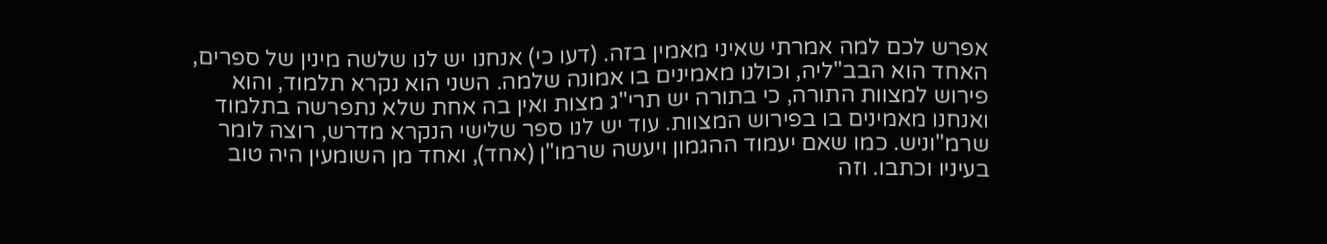אפרש לכם למה אמרתי שאיני מאמין בזה. (דעו כי) אנחנו יש לנו שלשה מינין של ספרים, האחד הוא הבב"ליה, וכולנו מאמינים בו אמונה שלמה. השני הוא נקרא תלמוד, והוא פירוש למצוות התורה, כי בתורה יש תרי"ג מצות ואין בה אחת שלא נתפרשה בתלמוד ואנחנו מאמינים בו בפירוש המצוות. עוד יש לנו ספר שלישי הנקרא מדרש, רוצה לומר שרמ"וניש. כמו שאם יעמוד ההגמון ויעשה שרמו"ן (אחד), ואחד מן השומעין היה טוב בעיניו וכתבו. וזה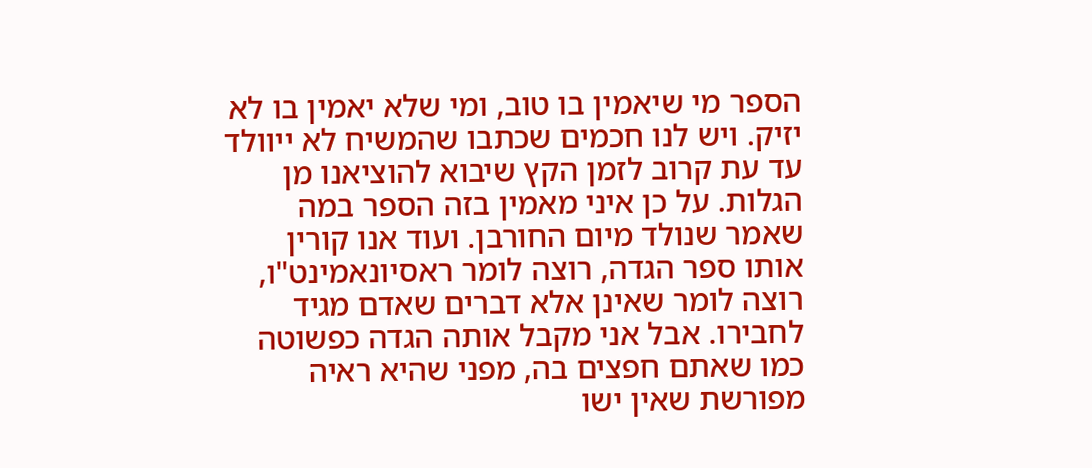הספר מי שיאמין בו טוב, ומי שלא יאמין בו לא יזיק. ויש לנו חכמים שכתבו שהמשיח לא ייוולד עד עת קרוב לזמן הקץ שיבוא להוציאנו מן הגלות. על כן איני מאמין בזה הספר במה שאמר שנולד מיום החורבן. ועוד אנו קורין אותו ספר הגדה, רוצה לומר ראסיונאמינט"ו, רוצה לומר שאינן אלא דברים שאדם מגיד לחבירו. אבל אני מקבל אותה הגדה כפשוטה כמו שאתם חפצים בה, מפני שהיא ראיה מפורשת שאין ישו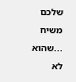שלכם משיח ...שהוא לא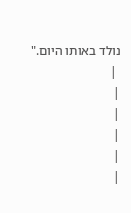נולד באותו היום."
 |
|
|
|
|
|